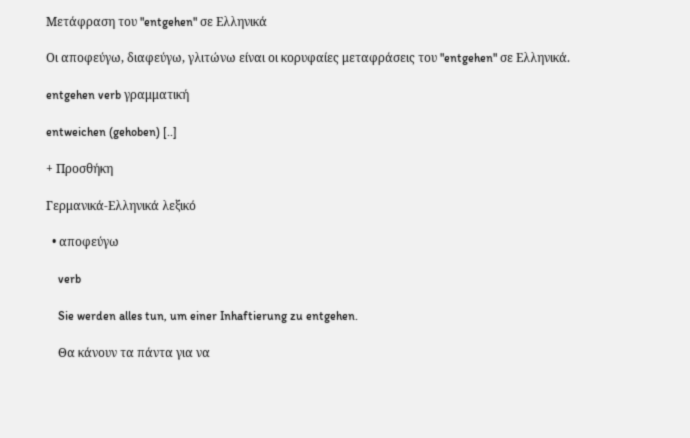Μετάφραση του "entgehen" σε Ελληνικά

Οι αποφεύγω, διαφεύγω, γλιτώνω είναι οι κορυφαίες μεταφράσεις του "entgehen" σε Ελληνικά.

entgehen verb γραμματική

entweichen (gehoben) [..]

+ Προσθήκη

Γερμανικά-Ελληνικά λεξικό

  • αποφεύγω

    verb

    Sie werden alles tun, um einer Inhaftierung zu entgehen.

    Θα κάνουν τα πάντα για να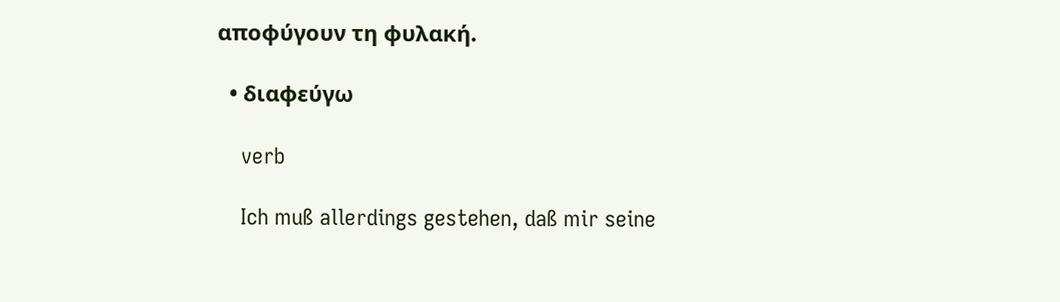αποφύγουν τη φυλακή.

  • διαφεύγω

    verb

    Ich muß allerdings gestehen, daß mir seine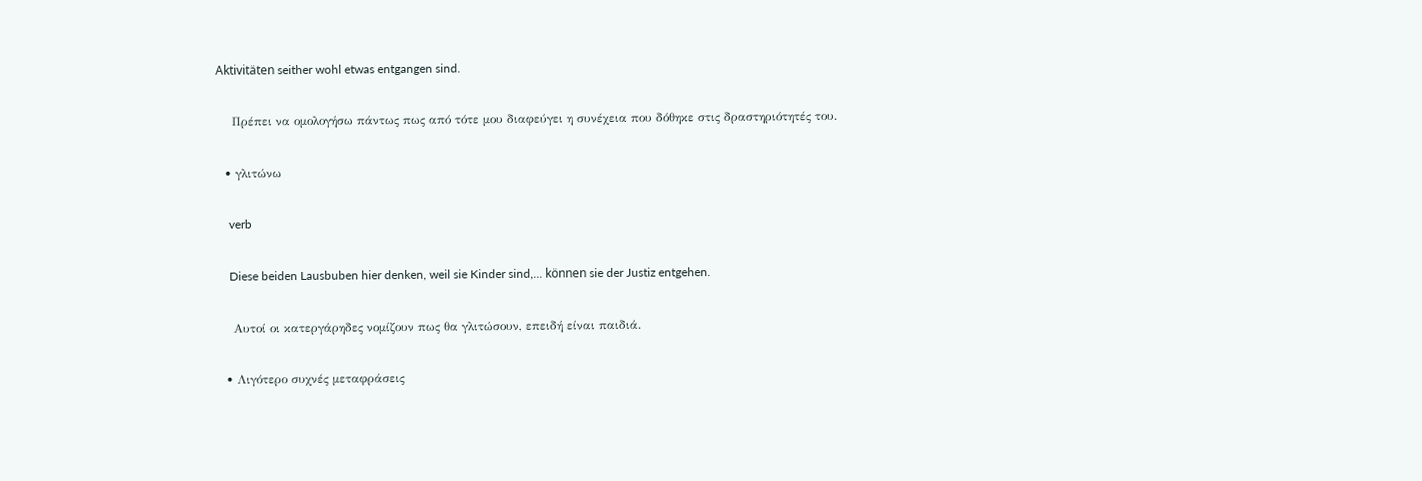Aktivitäten seither wohl etwas entgangen sind.

    Πρέπει να ομολογήσω πάντως πως από τότε μου διαφεύγει η συνέχεια που δόθηκε στις δραστηριότητές του.

  • γλιτώνω

    verb

    Diese beiden Lausbuben hier denken, weil sie Kinder sind,... können sie der Justiz entgehen.

    Αυτοί οι κατεργάρηδες νομίζουν πως θα γλιτώσουν, επειδή είναι παιδιά.

  • Λιγότερο συχνές μεταφράσεις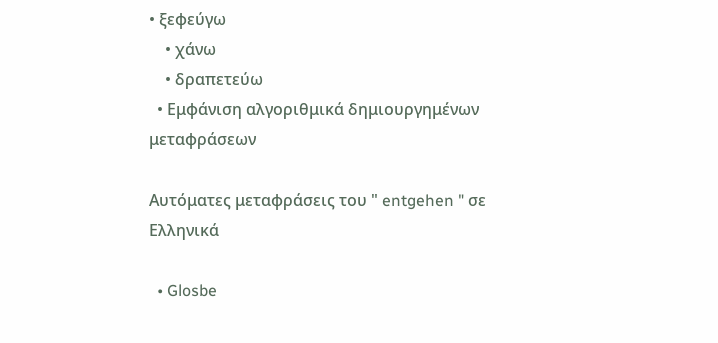• ξεφεύγω
    • χάνω
    • δραπετεύω
  • Εμφάνιση αλγοριθμικά δημιουργημένων μεταφράσεων

Αυτόματες μεταφράσεις του " entgehen " σε Ελληνικά

  • Glosbe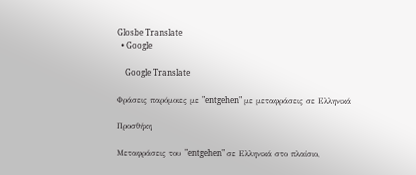Glosbe Translate
  • Google

    Google Translate

Φράσεις παρόμοιες με "entgehen" με μεταφράσεις σε Ελληνικά

Προσθήκη

Μεταφράσεις του "entgehen" σε Ελληνικά στο πλαίσιο,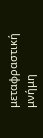μεταφραστική μνήμη